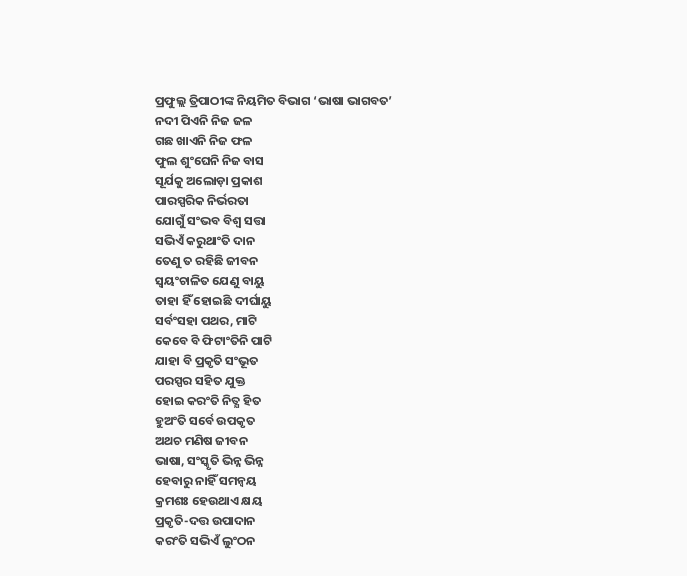ପ୍ରଫୁଲ୍ଲ ତ୍ରିପାଠୀଙ୍କ ନିୟମିତ ବିଭାଗ ‘ଭାଷା ଭାଗବତ’
ନଦୀ ପିଏନି ନିଜ ଜଳ
ଗଛ ଖାଏନି ନିଜ ଫଳ
ଫୁଲ ଶୁଂଘେନି ନିଜ ବାସ
ସୂର୍ଯକୁ ଅଲୋଡ଼ା ପ୍ରକାଶ
ପାରସ୍ପରିକ ନିର୍ଭରତା
ଯୋଗୁଁ ସଂଭବ ବିଶ୍ବ ସତ୍ତା
ସଭିଏଁ କରୁଥାଂତି ଦାନ
ତେଣୁ ତ ରହିଛି ଜୀବନ
ସ୍ବୟଂଚାଳିତ ଯେଣୁ ବାୟୁ
ତାହା ହିଁ ହୋଇଛି ଦୀର୍ଘାୟୁ
ସର୍ବଂସହା ପଥର, ମାଟି
କେବେ ବି ଫିଟାଂତିନି ପାଟି
ଯାହା ବି ପ୍ରକୃତି ସଂଭୂତ
ପରସ୍ପର ସହିତ ଯୁକ୍ତ
ହୋଇ କରଂତି ନିତ୍ଯ ହିତ
ହୁଅଂତି ସର୍ବେ ଉପକୃତ
ଅଥଚ ମଣିଷ ଜୀବନ
ଭାଷା, ସଂସ୍କୃତି ଭିନ୍ନ ଭିନ୍ନ
ହେବାରୁ ନାହିଁ ସମନ୍ବୟ
କ୍ରମଶଃ ହେଉଥାଏ କ୍ଷୟ
ପ୍ରକୃତି-ଦତ୍ତ ଉପାଦାନ
କରଂତି ସଭିଏଁ ଲୁଂଠନ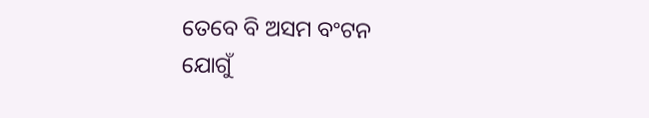ତେବେ ବି ଅସମ ବଂଟନ
ଯୋଗୁଁ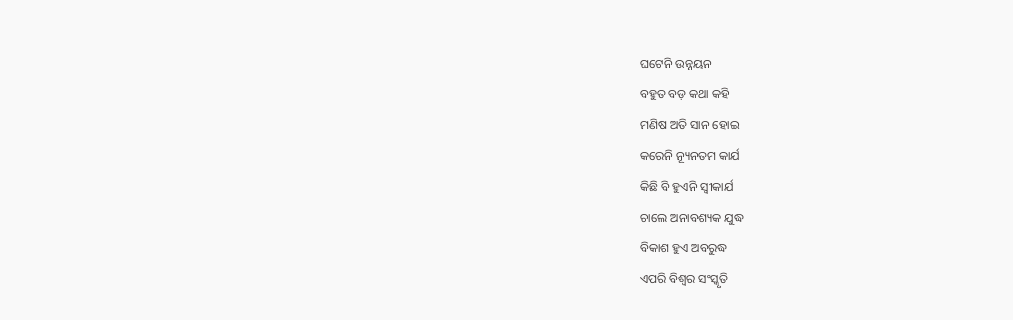ଘଟେନି ଉନ୍ନୟନ
ବହୁତ ବଡ଼ କଥା କହି
ମଣିଷ ଅତି ସାନ ହୋଇ
କରେନି ନ୍ୟୂନତମ କାର୍ଯ
କିଛି ବି ହୁଏନି ସ୍ବୀକାର୍ଯ
ଚାଲେ ଅନାବଶ୍ୟକ ଯୁଦ୍ଧ
ବିକାଶ ହୁଏ ଅବରୁଦ୍ଧ
ଏପରି ବିଶ୍ବର ସଂସ୍କୃତି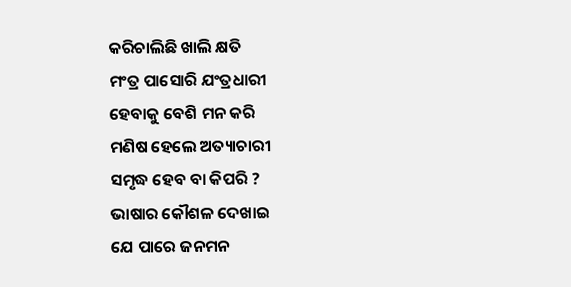କରିଚାଲିଛି ଖାଲି କ୍ଷତି
ମଂତ୍ର ପାସୋରି ଯଂତ୍ରଧାରୀ
ହେବାକୁ ବେଶି ମନ କରି
ମଣିଷ ହେଲେ ଅତ୍ୟାଚାରୀ
ସମୃଦ୍ଧ ହେବ ବା କିପରି ?
ଭାଷାର କୌଶଳ ଦେଖାଇ
ଯେ ପାରେ ଜନମନ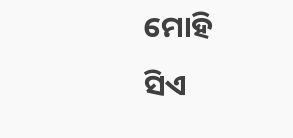ମୋହି
ସିଏ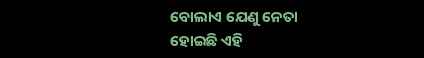ବୋଲାଏ ଯେଣୁ ନେତା
ହୋଇଛି ଏହି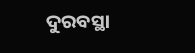ଦୁରବସ୍ଥା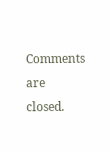Comments are closed.